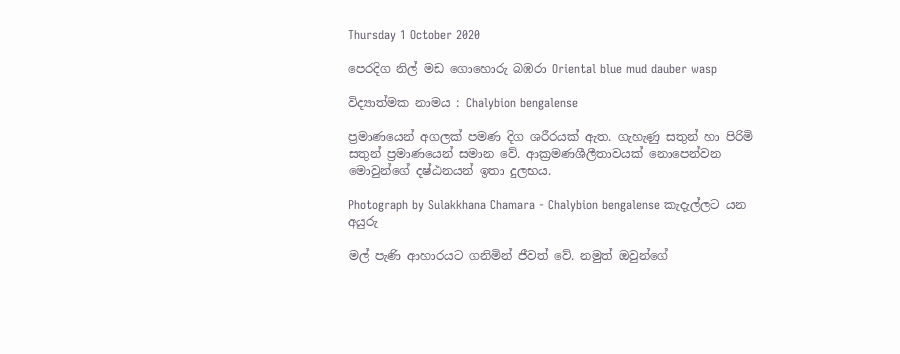Thursday 1 October 2020

පෙරදිග නිල් මඩ ගොහොරු බඹරා Oriental blue mud dauber wasp

විද්‍යාත්මක නාමය : Chalybion bengalense

ප්‍රමාණයෙන් අගලක් පමණ දිග ශරීරයක් ඇත. ගැහැණු සතුන් හා පිරිමි සතුන් ප්‍රමාණයෙන් සමාන වේ. ආක්‍රමණශීලීතාවයක් නොපෙන්වන මොවුන්ගේ දෂ්ඨනයන් ඉතා දුලභය.

Photograph by Sulakkhana Chamara - Chalybion bengalense කැදැල්ලට යන අයුරු

මල් පැණි ආහාරයට ගනිමින් ජීවත් වේ. නමුත් ඔවුන්ගේ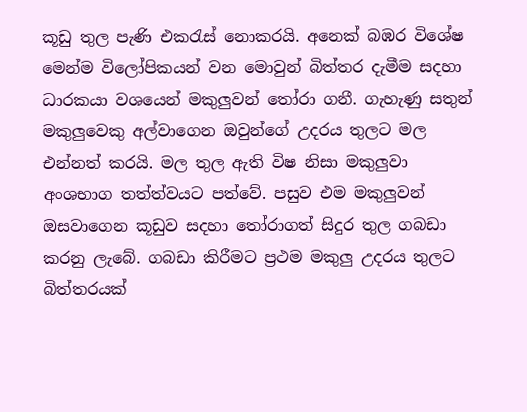කූඩු තුල පැණි එකරැස් නොකරයි. අනෙක් බඹර විශේෂ මෙන්ම විලෝපිකයන් වන මොවුන් බිත්තර දැමීම සදහා ධාරකයා වශයෙන් මකුලුවන් තෝරා ගනී. ගැහැණු සතුන් මකුලුවෙකු අල්වාගෙන ඔවුන්ගේ උදරය තුලට මල එන්නත් කරයි. මල තුල ඇති විෂ නිසා මකුලුවා අංශභාග තත්ත්වයට පත්වේ. පසුව එම මකුලුවන් ඔසවාගෙන කූඩුව සදහා තෝරාගත් සිදුර තුල ගබඩා කරනු ලැබේ. ගබඩා කිරීමට ප්‍රථම මකුලු උදරය තුලට බිත්තරයක්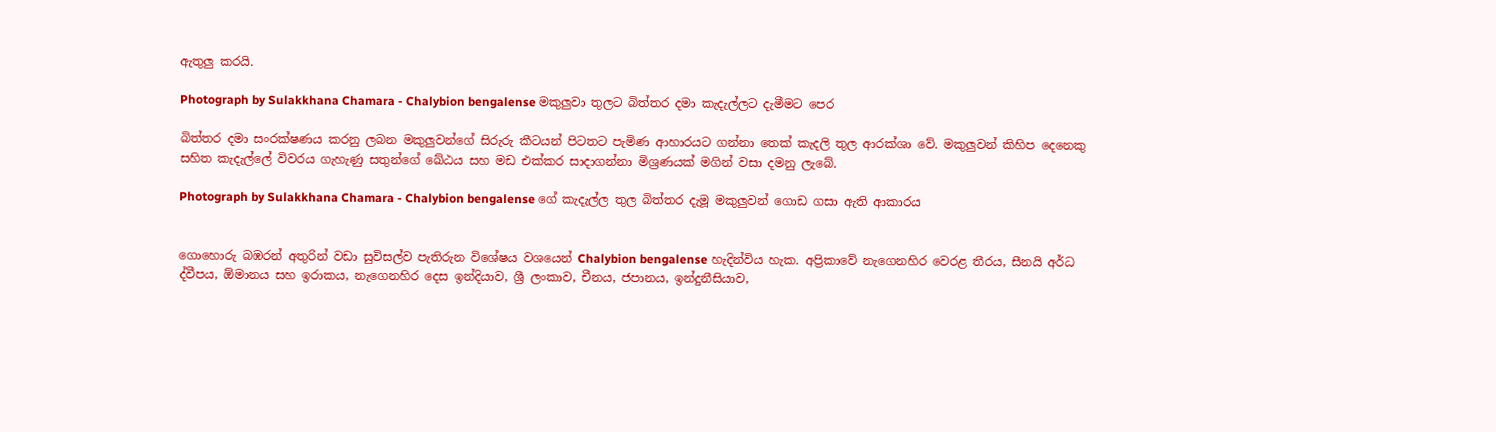ඇතුලු කරයි.

Photograph by Sulakkhana Chamara - Chalybion bengalense මකුලුවා තුලට බිත්තර දමා කැදැල්ලට දැමීමට පෙර

බිත්තර දමා සංරක්ෂණය කරනු ලබන මකුලුවන්ගේ සිරුරු කීටයන් පිටතට පැමිණ ආහාරයට ගන්නා තෙක් කැදලි තුල ආරක්ශා වේ. මකුලුවන් කිහිප දෙනෙකු සහිත කැදැල්ලේ විවරය ගැහැණු සතුන්ගේ ඛේඨය සහ මඩ එක්කර සාදාගන්නා මිශ්‍රණයක් මගින් වසා දමනු ලැබේ.

Photograph by Sulakkhana Chamara - Chalybion bengalense ගේ කැදැල්ල තුල බිත්තර දැමූ මකුලුවන් ගොඩ ගසා ඇති ආකාරය


ගොහොරු බඹරන් අතුරින් වඩා සුවිසල්ව පැතිරුන විශේෂය වශයෙන් Chalybion bengalense හැදින්විය හැක. අප්‍රිකාවේ නැගෙනහිර වෙරළ තීරය, සීනයි අර්ධ ද්වීපය, ඕමානය සහ ඉරාකය, නැගෙනහිර දෙස ඉන්දියාව, ශ්‍රී ලංකාව, චීනය, ජපානය, ඉන්දුනීසියාව,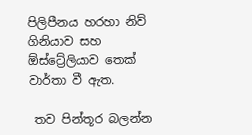පිලිපීනය හරහා නිව් ගිනියාව සහ ඕස්ට්‍රේලියාව තෙක් වාර්තා වී ඇත.

 තව පින්තූර බලන්න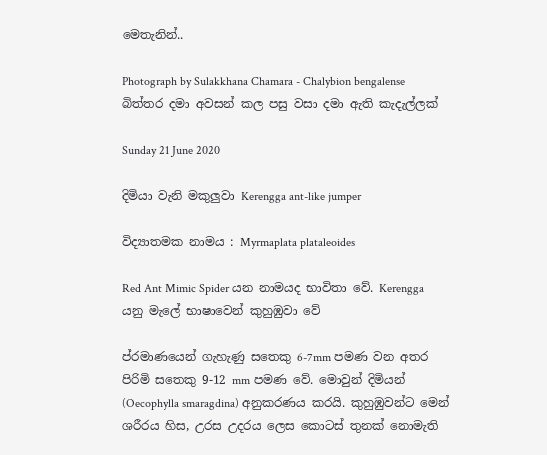මෙතැනින්..

Photograph by Sulakkhana Chamara - Chalybion bengalense බිත්තර දමා අවසන් කල පසු වසා දමා ඇති කැදැල්ලක්

Sunday 21 June 2020

දිමියා වැනි මකුලුවා Kerengga ant-like jumper

විද්‍යාතමක නාමය : Myrmaplata plataleoides

Red Ant Mimic Spider යන නාමයද භාවිතා වේ. Kerengga යනු මැලේ භාෂාවෙන් කුහුඹුවා වේ

ප්රමාණයෙන් ගැහැණු සතෙකු 6-7mm පමණ වන අතර පිරිමි සතෙකු 9-12 mm පමණ වේ. මොවුන් දිමියන් (Oecophylla smaragdina) අනුකරණය කරයි. කුහුඹුවන්ට මෙන් ශරීරය හිස, උරස උදරය ලෙස කොටස් තුනක් නොමැති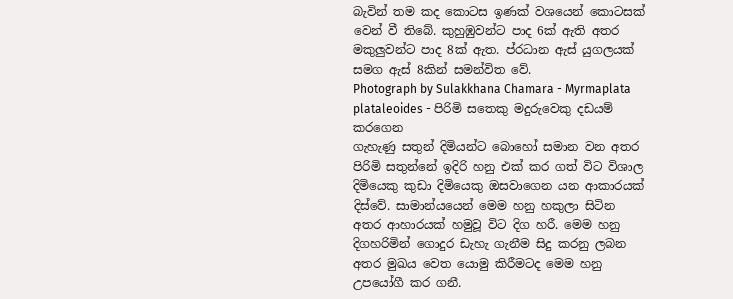බැවින් තම කද කොටස ඉණක් වශයෙන් කොටසක් වෙන් වී තිබේ. කුහුඹුවන්ට පාද 6ක් ඇති අතර මකුලුවන්ට පාද 8ක් ඇත. ප්රධාන ඇස් යුගලයක් සමග ඇස් 8කින් සමන්විත වේ.
Photograph by Sulakkhana Chamara - Myrmaplata plataleoides - පිරිමි සතෙකු මදුරුවෙකු දඩයම් කරගෙන
ගැහැණු සතුන් දිමියන්ට බොහෝ සමාන වන අතර පිරිමි සතුන්නේ ඉදිරි හනු එක් කර ගත් විට විශාල දිමියෙකු කුඩා දිමියෙකු ඔසවාගෙන යන ආකාරයක් දිස්වේ. සාමාන්යයෙන් මෙම හනු හකුලා සිටින අතර ආහාරයක් හමුවූ විට දිග හරී. මෙම හනු දිගහරිමින් ‍‍ගොදුර ඩැහැ ගැනීම සිදු කරනු ලබන අතර මුඛය වෙත යොමු කිරීමටද මෙම හනු උපයෝගී කර ගනී.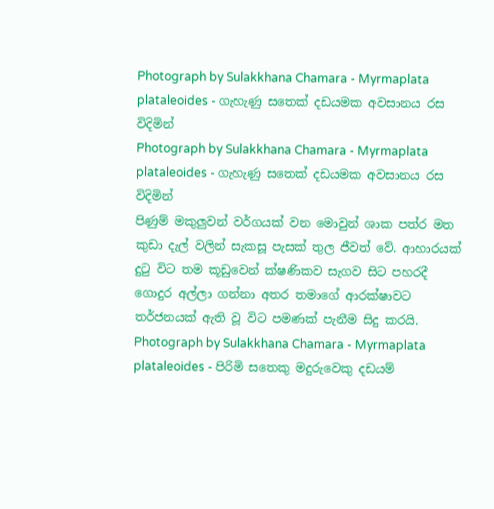Photograph by Sulakkhana Chamara - Myrmaplata plataleoides - ගැහැණු සතෙක් දඩයමක අවසානය රස විදිමින්
Photograph by Sulakkhana Chamara - Myrmaplata plataleoides - ගැහැණු සතෙක් දඩයමක අවසානය රස විදිමින්
පිණුම් මකුලුවන් වර්ගයක් වන මොවුන් ශාක පත්ර මත කුඩා දැල් වලින් සැකසූ පැසක් තුල ජීවත් වේ. ආහාරයක් දුටු විට තම කූඩුවෙන් ක්ෂණිකව සැගව සිට පහරදී ගොදුර අල්ලා ගන්නා අතර තමාගේ ආරක්ෂාවට තර්ජනයක් ඇති වූ විට පමණක් පැනීම සිදු කරයි.
Photograph by Sulakkhana Chamara - Myrmaplata plataleoides - පිරිමි සතෙකු මදුරුවෙකු දඩයම්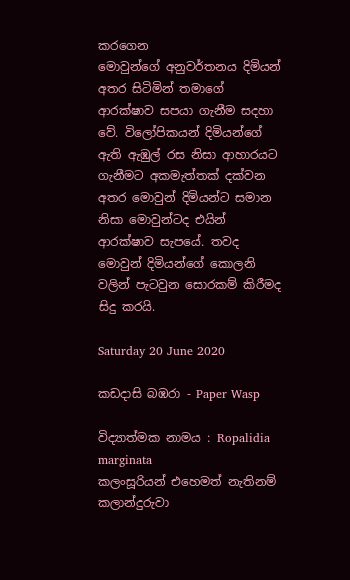කරගෙන
මොවුන්‍‍ගේ අනුවර්තනය දිමියන් අතර සිටිමින් තමාගේ ආරක්ෂාව සපයා ගැනීම සදහා වේ. විලෝපිකයන් දිමියන්‍‍ගේ ඇති ඇඹුල් රස නිසා ආහාරයට ගැනීමට අකමැත්තක් දක්වන අතර මොවුන් දිමියන්ට සමාන නිසා මොවුන්ටද එයින් ආරක්ෂාව සැපයේ. තවද මොවුන් දිමියන්ගේ කොලනි වලින් පැටවුන සොරකම් කිරීමද සිදු කරයි.

Saturday 20 June 2020

කඩදාසි බඹරා - Paper Wasp

විද්‍යාත්මක නාමය : Ropalidia marginata
කලංසූරියන් එහෙමත් නැතිනම් කලාන්දුරුවා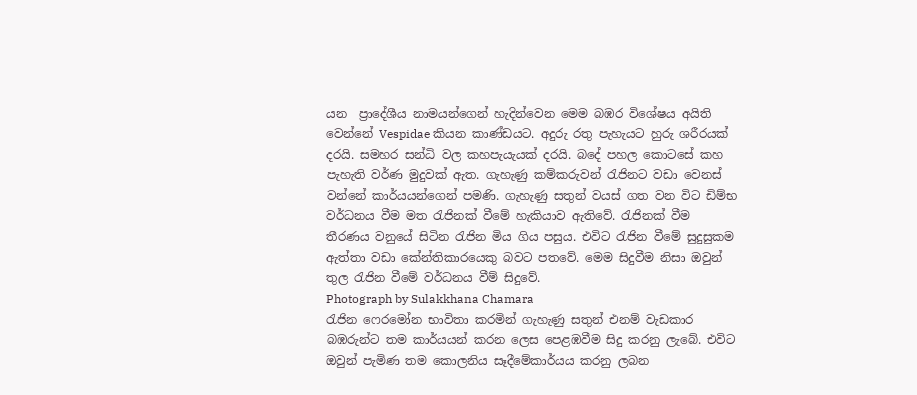යන  ප්‍රාදේශීය නාමයන්ගෙන් හැදින්වෙන මෙම බඹර විශේෂය අයිති වෙන්නේ Vespidae කියන කාණ්ඩයට. අදුරු රතු පැහැයට හුරු ශරීරයක් දරයි. සමහර සන්ධි වල කහපැයැයක් දරයි. බදේ පහල කොටසේ කහ පැහැති වර්ණ මුදුවක් ඇත. ගැහැණු කම්කරුවන් රැජිනට වඩා වෙනස් වන්නේ කාර්යයන්ගෙන් පමණි. ගැහැණු සතුන් වයස් ගත වන විට ඩිම්භ වර්ධනය වීම මත රැජිනක් වීමේ හැකියාව ඇතිවේ. රැජිනක් වීම තීරණය වනුයේ සිටින රැජින මිය ගිය පසුය. එවිට රැජින වීමේ සුදුසුකම ඇත්තා වඩා කේන්තිකාරයෙකු බවට පතවේ. මෙම සිදුවීම නිසා ඔවුන් තුල රැජින වීමේ වර්ධනය වීම් සිදුවේ.
Photograph by Sulakkhana Chamara
රැජින ෆෙරමෝන භාවිතා කරමින් ගැහැණු සතුන් එනම් වැඩකාර බඹරුන්ට තම කාර්යයන් කරන ලෙස පෙළඹවීම සිදු කරනු ලැබේ. එවිට ඔවුන් පැමිණ තම කොලනිය සෑදීමේකාර්යය කරනු ලබන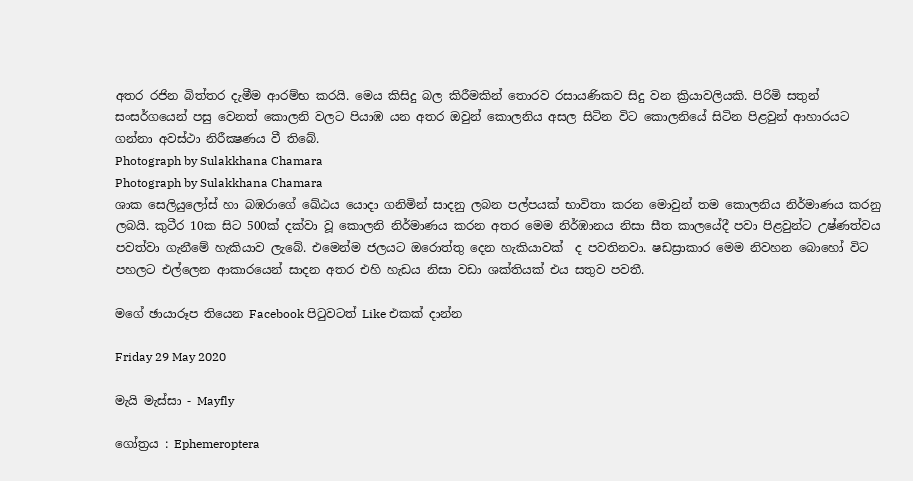අතර රජින බිත්තර දැමීම ආරම්භ කරයි. මෙය කිසිදු බල කිරීමකින් තොරව රසායණිකව සිදු වන ක්‍රියාවලියකි. පිරිමි සතුන් සංසර්ගයෙන් පසු වෙනත් කොලනි වලට පියාඹ යන අතර ඔවුන් කොලනිය අසල සිටින විට කොලනියේ සිටින පිළවුන් ආහාරයට ගන්නා අවස්ථා නිරීක්‍ෂණය වී තිබේ.
Photograph by Sulakkhana Chamara
Photograph by Sulakkhana Chamara
ශාක සෙලියුලෝස් හා බඹරාගේ ඛේඨය යොදා ගනිමින් සාදනු ලබන පල්පයක් භාවිතා කරන මොවුන් තම කොලනිය නිර්මාණය කරනු ලබයි. කුටීර 10ක සිට 500ක් දක්වා වූ කොලනි නිර්මාණය කරන අතර මෙම නිර්ඹානය නිසා සීත කාලයේදී පවා පිළවුන්ට උෂ්ණත්වය පවත්වා ගැනීමේ හැකියාව ලැබේ. එමෙන්ම ජලයට ඔරොත්තු දෙන හැකියාවක්  ද පවතිනවා. ෂඩස්‍රාකාර මෙම නිවහන බොහෝ විට පහලට එල්ලෙන ආකාරයෙන් සාදන අතර එහි හැඩය නිසා වඩා ශක්තියක් එය සතුව පවතී.

මගේ ඡායාරූප තියෙන Facebook පිටුවටත් Like එකක් දාන්න

Friday 29 May 2020

මැයි මැස්සා - Mayfly

ගෝත්‍රය : Ephemeroptera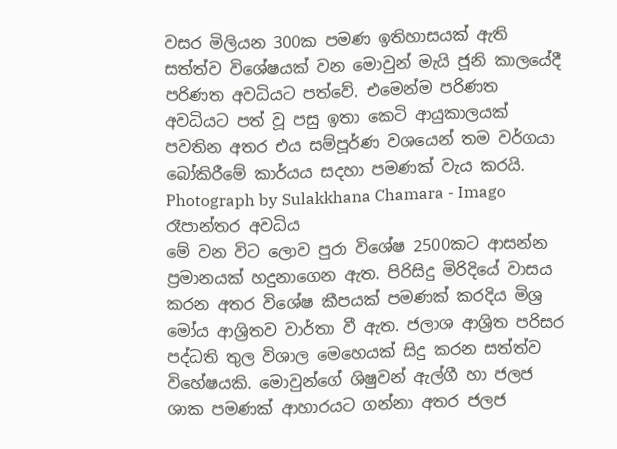වසර මිලියන 300ක පමණ ඉතිහාසයක් ඇති සත්ත්ව විශේෂයක් වන මොවුන් මැයි ජූනි කාලයේදී පරිණත අවධියට පත්වේ. එමෙන්ම පරිණත අවධියට පත් වූ පසු ඉතා කෙටි ආයුකාලයක් පවතින අතර එය සම්පූර්ණ වශයෙන් තම වර්ගයා බෝකිරීමේ කාර්යය සදහා පමණක් වැය කරයි.
Photograph by Sulakkhana Chamara - Imago රෑපාන්තර අවධිය
මේ වන විට ලොව පුරා විශේෂ 2500කට ආසන්න ප්‍රමානයක් හදුනාගෙන ඇත. පිරිසිදු මිරිදියේ වාසය කරන අතර විශේෂ කීපයක් පමණක් කරදිය මිශ්‍ර මෝය ආශ්‍රිතව වාර්තා වී ඇත. ජලාශ ආශ්‍රිත පරිසර පද්ධති තුල විශාල මෙහෙයක් සිදු කරන සත්ත්ව විහේෂයකි. මොවුන්ගේ ශිෂුවන් ඇල්ගී හා ජලජ ශාක පමණක් ආහාරයට ගන්නා අතර ජලජ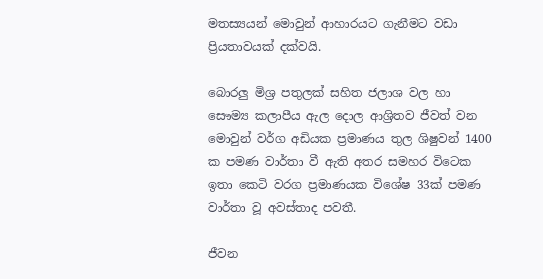මතස්‍යයන් මොවුන් ආහාරයට ගැනීමට වඩා ප්‍රියතාවයක් දක්වයි.

බොරලු මිශ්‍ර පතුලක් සහිත ජලාශ වල හා සෞම්‍ය කලාපීය ඇල දොල ආශ්‍රිතව ජීවත් වන මොවුන් වර්ග අඩියක ප්‍රමාණය තුල ශිෂුවන් 1400 ක පමණ වාර්තා වී ඇති අතර සමහර විටෙක ඉතා කෙටි වරග ප්‍රමාණයක විශේෂ 33ක් පමණ වාර්තා වූ අවස්තාද පවතී.

ජීවන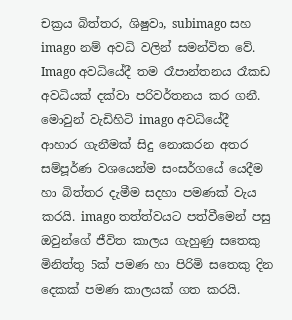චක්‍රය බිත්තර, ශිෂුවා, subimago සහ imago නම් අවධි වලින් සමන්විත වේ. Imago අවධියේදී තම රෑපාන්තනය රෑකඩ අවධියක් දක්වා පරිවර්තනය කර ගනී. මොවුන් වැඩිහිටි imago අවධියේදී ආහාර ගැනීමක් සිදු නොකරන අතර සම්පූර්ණ වශයෙන්ම සංසර්ගයේ යෙදීම හා බිත්තර දැමීම සදහා පමණක් වැය කරයි. imago තත්ත්වයට පත්වීමෙන් පසු ඔවුන්ගේ ජීවිත කාලය ගැහුණු සතෙකු මිනිත්තු 5ක් පමණ හා පිරිමි සතෙකු දින දෙකක් පමණ කාලයක් ගත කරයි.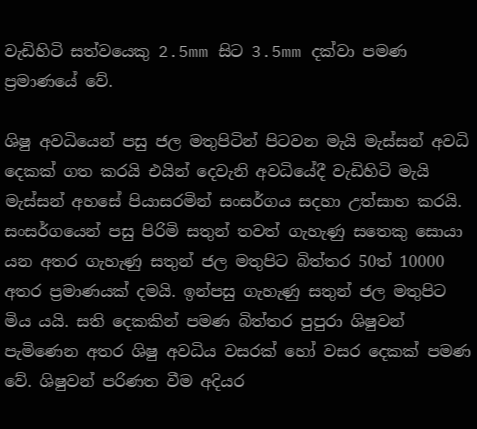වැඩිහිටි සත්වයෙකු 2.5mm සිට 3.5mm දක්වා පමණ ප්‍රමාණයේ වේ.

ශිෂු අවධියෙන් පසු ජල මතුපිටින් පිටවන මැයි මැස්සන් අවධි දෙකක් ගත කරයි එයින් දෙවැනි අවධියේදී වැඩිහිටි මැයි මැස්සන් අහසේ පියාසරමින් සංසර්ගය සදහා උත්සාහ කරයි. සංසර්ගයෙන් පසු පිරිමි සතුන් තවත් ගැහැණු සතෙකු සොයා යන අතර ගැහැණු සතුන් ජල මතුපිට බිත්තර 50ත් 10000 අතර ප්‍රමාණයක් දමයි. ඉන්පසු ගැහැණු සතුන් ජල මතුපිට මිය යයි. සති දෙකකින් පමණ බිත්තර පුපුරා ශිෂුවන් පැමිණෙන අතර ශිෂු අවධිය වසරක් හෝ වසර දෙකක් පමණ වේ. ශිෂුවන් පරිණත වීම අදියර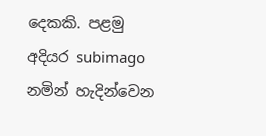දෙකකි. පළමු අදියර subimago නමින් හැදින්වෙන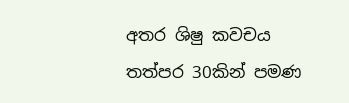අතර ශිෂු කවචය තත්පර 30කින් පමණ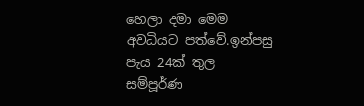හෙලා දමා මෙම අවධියට පත්වේ.ඉන්පසු පැය 24ක් තුල සම්පූර්ණ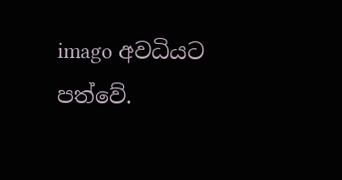imago අවධියට පත්වේ.